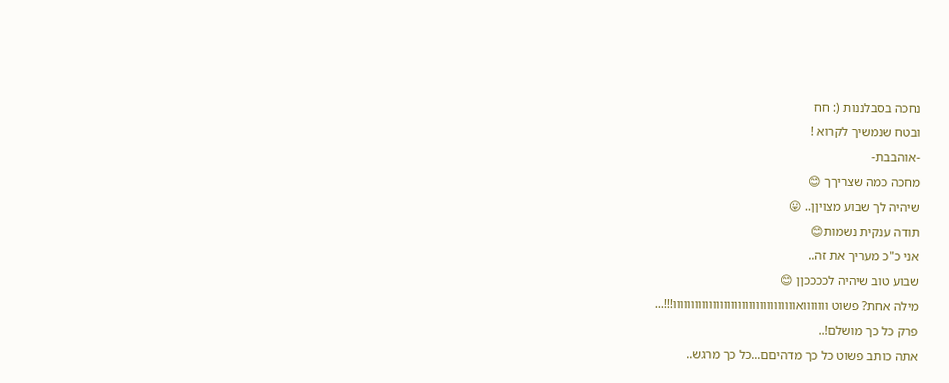נחכה בסבלננות (: חח
ובטח שנמשיך לקרוא !
-אוהבבת-
מחכה כמה שצריךך 😊
שיהיה לך שבוע מצויןן.. 😛
תודה ענקית נשמות😊
אני כ"כ מעריך את זה..
שבוע טוב שיהיה לככככןן 😊
מילה אחת? פשוט ווווווואוווווווווווווווווווווווווווווווווו!!!...
פרק כל כך מושלם!..
אתה כותב פשוט כל כך מדהיםם...כל כך מרגש..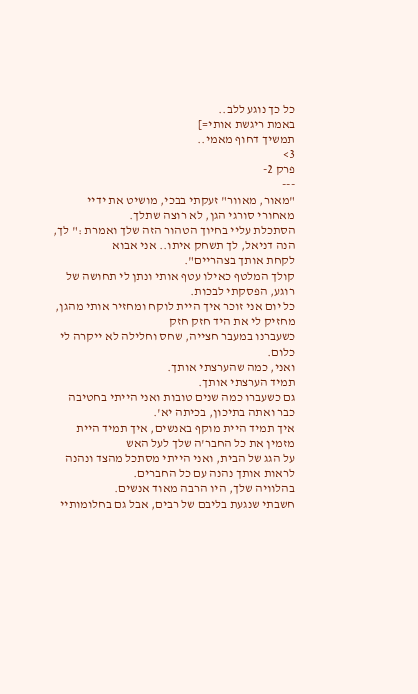כל כך נוגע ללב..
באמת ריגשת אותי=]
תמשיך דחוף מאמי..
3>
פרק 2-
---
"מאור, מאוור" זעקתי בבכי, מושיט את ידיי מאחורי סורגי הגן, לא רוצה שתלך.
הסתכלת עליי בחיוך הטהור הזה שלך ואמרת :" לך, הנה דניאל, לך תשחק איתו.. אני אבוא
לקחת אותך בצהריים".
קולך המלטף כאילו עטף אותי ונתן לי תחושה של רוגע, הפסקתי לבכות.
כל יום אני זוכר איך היית לוקח ומחזיר אותי מהגן, מחזיק לי את היד חזק חזק
כשעברנו במעבר חצייה, שחס וחלילה לא ייקרה לי כלום.
ואני, כמה שהערצתי אותך.
תמיד הערצתי אותך.
גם כשעברו כמה שנים טובות ואני הייתי בחטיבה כבר ואתה בתיכון, בכיתה יא'.
איך תמיד היית מוקף באנשים, איך תמיד היית מזמין את כל החבר'ה שלך לעל האש
על הגג של הבית, ואני הייתי מסתכל מהצד ונהנה לראות אותך נהנה עם כל החברים.
בהלוויה שלך, היו הרבה מאוד אנשים.
חשבתי שנגעת בליבם של רבים, אבל גם בחלומותיי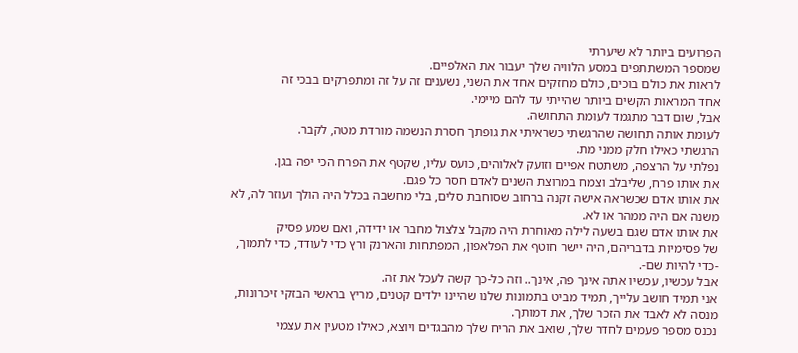הפרועים ביותר לא שיערתי
שמספר המשתתפים במסע הלוויה שלך יעבור את האלפיים.
לראות את כולם בוכים, כולם מחזקים אחד את השני, נשענים זה על זה ומתפרקים בבכי זה
אחד המראות הקשים ביותר שהייתי עד להם מיימי.
אבל, שום דבר מתגמד לעומת התחושה.
לעומת אותה תחושה שהרגשתי כשראיתי את גופתך חסרת הנשמה מורדת מטה, לקבר.
הרגשתי כאילו חלק ממני מת.
נפלתי על הרצפה, משתטח אפיים וזועק לאלוהים, כועס עליו, שקטף את הפרח הכי יפה בגן.
את אותו פרח, שליבלב וצמח במרוצת השנים לאדם חסר כל פגם.
את אותו אדם שכשראה אישה זקנה ברחוב שסוחבת סלים, בלי מחשבה בכלל היה הולך ועוזר לה, לא משנה אם היה ממהר או לא.
את אותו אדם שגם בשעה לילה מאוחרת היה מקבל צלצול מחבר או ידידה, ואם שמע פסיק
של פסימיות בדבריהם, היה יישר חוטף את הפלאפון, המפתחות והארנק ורץ כדי לעודד, כדי לתמוך,
-כדי להיות שם-.
אבל עכשיו, עכשיו אתה אינך פה, אינך.. וזה כל-כך קשה לעכל את זה.
אני תמיד חושב עלייך, תמיד מביט בתמונות שלנו שהיינו ילדים קטנים, מריץ בראשי הבזקי זיכרונות,
מנסה לא לאבד את הזכר שלך, את דמותך.
נכנס מספר פעמים לחדר שלך, שואב את הריח שלך מהבגדים ויוצא, כאילו מטעין את עצמי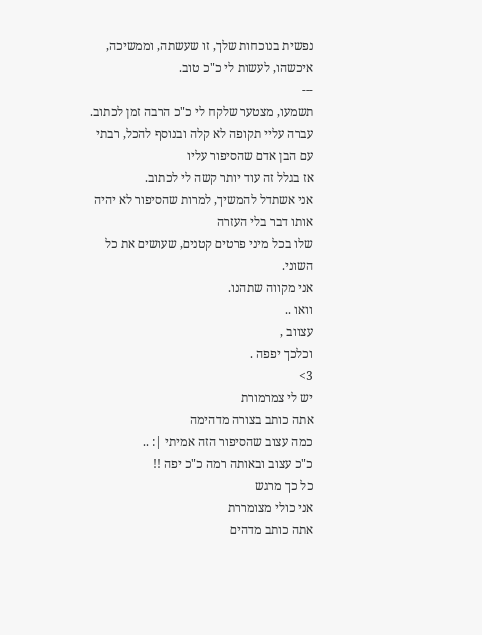נפשית בנוכחות שלך, זו שעשתה, וממשיכה, איכשהו, לעשות לי כ"כ טוב.
---
תשמעו, מצטער שלקח לי כ"כ הרבה זמן לכתוב.
עברה עליי תקופה לא קלה ובנוסף להכל, רבתי עם הבן אדם שהסיפור עליו
אז בגלל זה עוד יותר קשה לי לכתוב.
אני אשתדל להמשיך, למרות שהסיפור לא יהיה אותו דבר בלי העזרה
שלו בכל מיני פרטים קטנים, שעושים את כל השוני.
אני מקווה שתהנו.
וואו ..
עצווב ,
וכלכך יפפה .
3>
יש לי צמרמורת
אתה כותב בצורה מדהימה
כמה עצוב שהסיפור הזה אמיתי |: ..
כ"כ עצוב ובאותה רמה כ"כ יפה !!
כל כך מרגש
אני כולי מצומררת
אתה כותב מדהים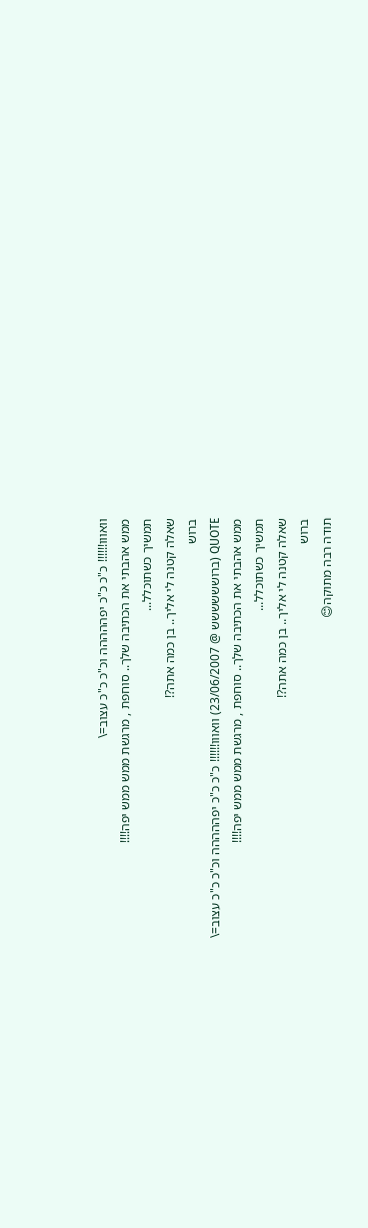וואווו!!!!!! כ"כ כ"כ יפההההה וכ"כ כ"כ עצוב=\
ממש אהבתי את הכתיבה שלך.. סוחפת , מרגשת ממש ממש יפה!!!!
תמשיך כשתוכלל...
שאלה קטנה לי אליך.. בן כמה אתה?!
ברוש
QUOTE (ברושששששש @ 23/06/2007) וואווו!!!!!! כ"כ כ"כ יפההההה וכ"כ כ"כ עצוב=\
ממש אהבתי את הכתיבה שלך.. סוחפת , מרגשת ממש ממש יפה!!!!
תמשיך כשתוכלל...
שאלה קטנה לי אליך.. בן כמה אתה?!
ברוש
תודה רבה מתוקה😊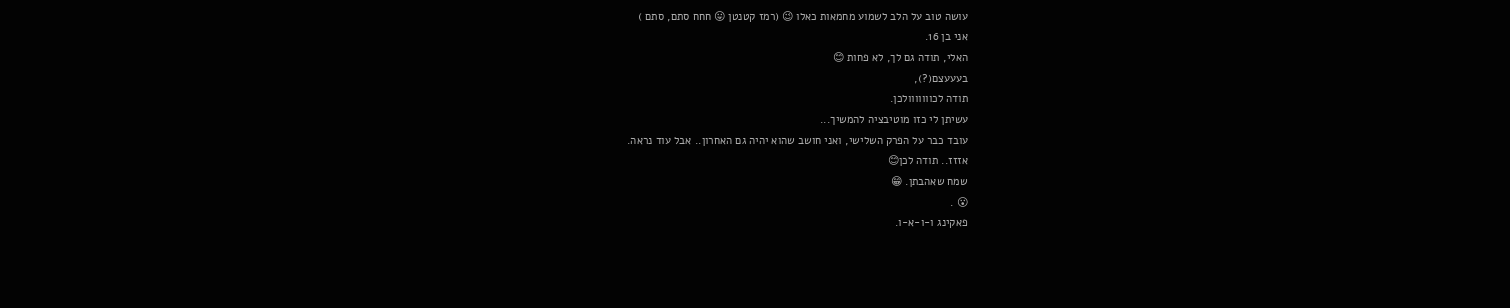עושה טוב על הלב לשמוע מחמאות כאלו 😉 (רמז קטנטן 😛 חחח סתם, סתם )
אני בן 16.
האלי, תודה גם לך, לא פחות 😊
בעעעצם(?),
תודה לכווווווולכן.
עשיתן לי כזו מוטיבציה להמשיך...
עובד כבר על הפרק השלישי, ואני חושב שהוא יהיה גם האחרון.. אבל עוד נראה.
אזזז.. תודה לכן😊
שמח שאהבתן. 😁
😮 .
פאקינג ו-ו-א-ו.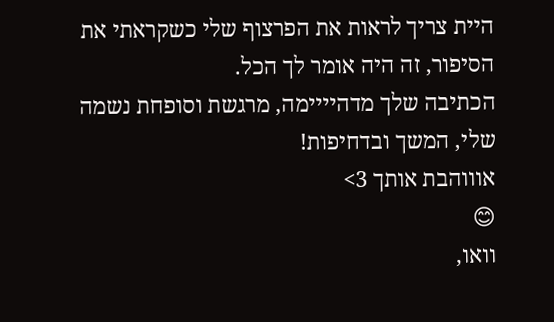היית צריך לראות את הפרצוף שלי כשקראתי את הסיפור, זה היה אומר לך הכל.
הכתיבה שלך מדהיייימה, מרגשת וסופחת נשמה שלי, המשך ובדחיפות!
אוווהבת אותך 3>
😊
וואו,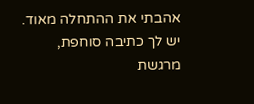אהבתי את ההתחלה מאוד.
יש לך כתיבה סוחפת, מרגשת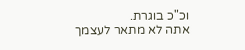וכ"כ בוגרת.
אתה לא מתאר לעצמך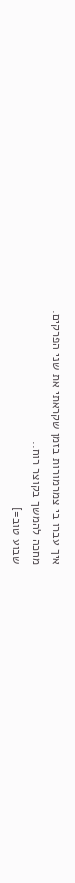איך עברו בי צמרמורות בזמן שקראתי את שני הפרקים.
מחכה להמשך בקוצר רוח..
שבוע טוב=]